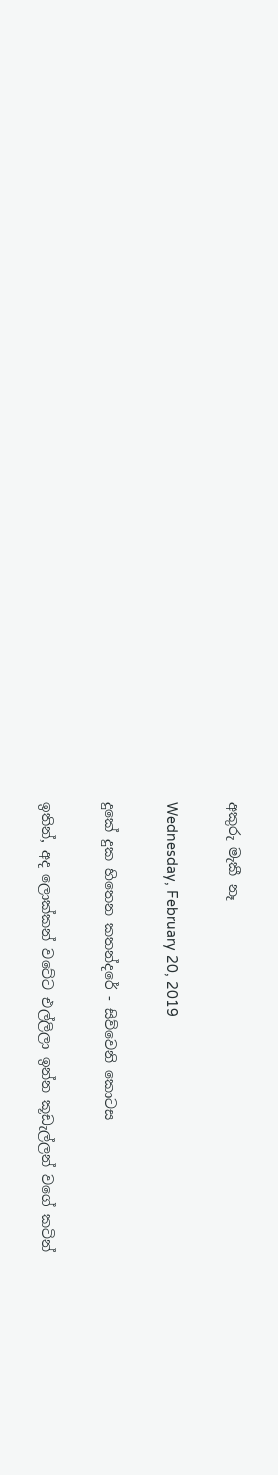අකුරු මැකී නෑ

Wednesday, February 20, 2019

දුකේ දුක හිතෙන කතන්දරේ - සිව්වෙනි කොටස

ඉතින්, අද ලොක්කන් වටේට එල්ලිලා ඉන්න කූඩැල්ලන් වගේ කටින්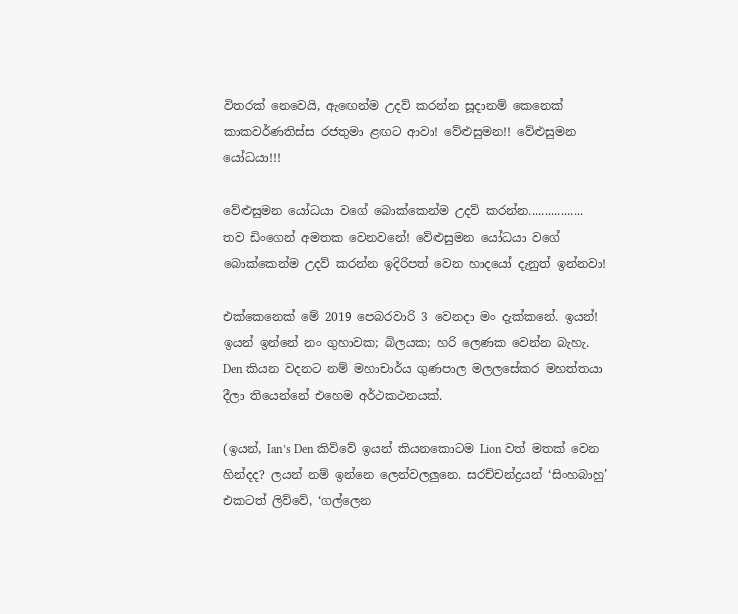විතරක් නෙවෙයි, ඇඟෙන්ම උදව් කරන්න සූදානම් කෙනෙක් කාකවර්ණතිස්ස රජතුමා ළඟට ආවා! වේළුසුමන!! වේළුසුමන යෝධයා!!!

වේළුසුමන යෝධයා වගේ බොක්කෙන්ම උදව් කරන්න.................
තව ඩිංගෙන් අමතක වෙනවනේ! වේළුසුමන යෝධයා වගේ බොක්කෙන්ම උදව් කරන්න ඉදිරිපත් වෙන හාදයෝ දැනුත් ඉන්නවා!

එක්කෙනෙක් මේ 2019 පෙබරවාරි 3 වෙනදා මං දැක්කනේ. ඉයන්! ඉයන් ඉන්නේ නං ගුහාවක; බිලයක; හරි ලෙණක වෙන්න බැහැ.
Den කියන වදනට නම් මහාචාර්ය ගුණපාල මලලසේකර මහත්තයා දීලා තියෙන්නේ එහෙම අර්ථකථනයක්.

(ඉයන්, Ian’s Den කිව්වේ ඉයන් කියනකොටම Lion වත් මතක් වෙන හින්දද? ලයන් නම් ඉන්නෙ ලෙන්වලලුනෙ. සරච්චන්ද්‍රයන් ‘සිංහබාහු’ එකටත් ලිව්වේ, ‘ගල්ලෙන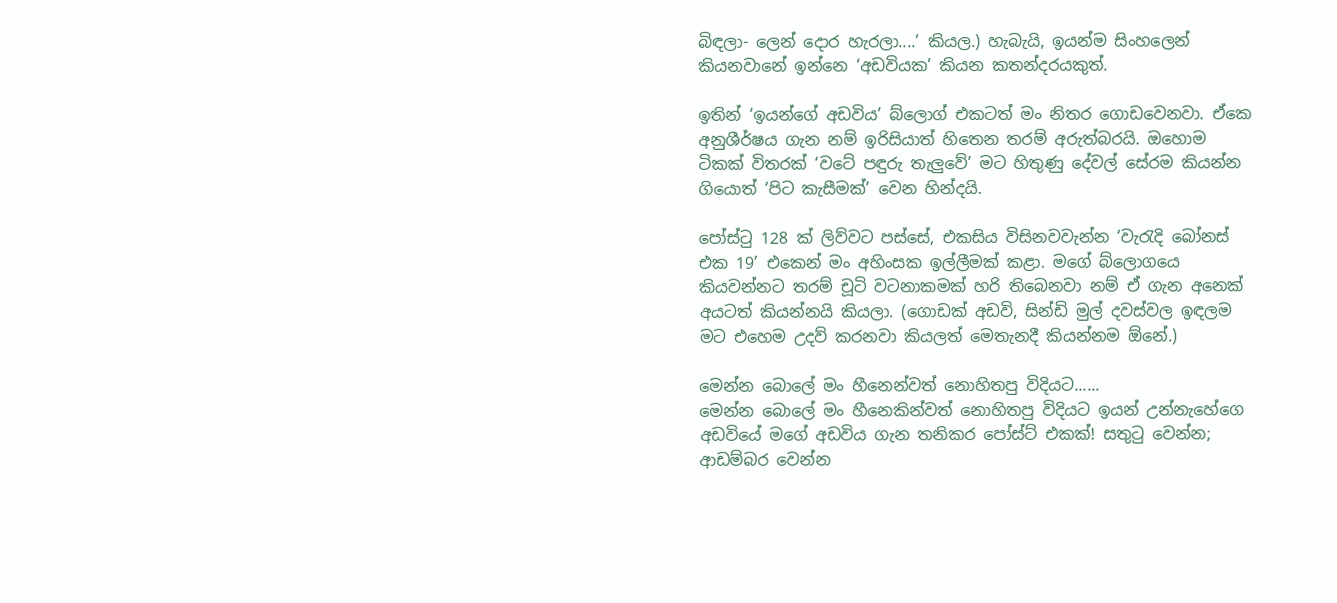බිඳලා- ලෙන් දොර හැරලා....’ කියල.) හැබැයි, ඉයන්ම සිංහලෙන් කියනවානේ ඉන්නෙ ‘අඩවියක’ කියන කතන්දරයකුත්.

ඉතින් ‘ඉයන්ගේ අඩවිය’ බ්ලොග් එකටත් මං නිතර ගොඩවෙනවා. ඒකෙ අනුශීර්ෂය ගැන නම් ඉරිසියාත් හිතෙන තරම් අරුත්බරයි. ඔහොම ටිකක් විතරක් ‘වටේ පඳුරු තැලුවේ’ මට හිතුණු දේවල් සේරම කියන්න ගියොත් ‘පිට කැසීමක්’ වෙන හින්දයි.

පෝස්ටු 128 ක් ලිව්වට පස්සේ, එකසිය විසිනවවැන්න ‘වැරැදි බෝනස් එක 19’ එකෙන් මං අහිංසක ඉල්ලීමක් කළා. මගේ බ්ලොගයෙ  කියවන්නට තරම් චූටි වටනාකමක් හරි තිබෙනවා නම් ඒ ගැන අනෙක් අයටත් කියන්නයි කියලා. (ගොඩක් අඩවි, සින්ඩි මුල් දවස්වල ඉඳලම මට එහෙම උදව් කරනවා කියලත් මෙතැනදී කියන්නම ඕනේ.)

මෙන්න බොලේ මං හීනෙන්වත් නොහිතපු විදියට......
මෙන්න බොලේ මං හීනෙකින්වත් නොහිතපු විදියට ඉයන් උන්නැහේගෙ අඩවියේ මගේ අඩවිය ගැන තනිකර පෝස්ට් එකක්! සතුටු වෙන්න; ආඩම්බර වෙන්න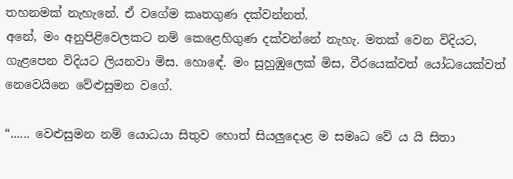තහනමක් නැහැනේ. ඒ වගේම කෘතගුණ දක්වන්නත්.
අනේ, මං අනුපිළිවෙලකට නම් කෙළෙහිගුණ දක්වන්නේ නැහැ. මතක් වෙන විදියට, ගැළපෙන විදියට ලියනවා මිස. හොඳේ. මං සුහුඹුලෙක් මිස, වීරයෙක්වත් යෝධයෙක්වත් නෙවෙයිනෙ වේළුසුමන වගේ.

“...... වෙළුසුමන නම් යොධයා සිතුව හොත් සියලුදොළ ම සමෘධ වේ ය යි සිතා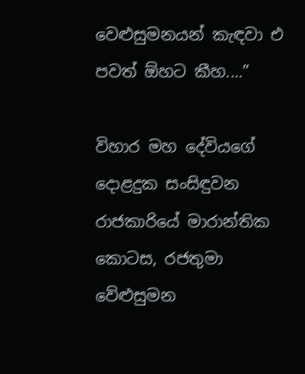වෙළුසුමනයන් කැඳවා එ පවත් ඕහට කීහ....”

විහාර මහ දේවියගේ දොළදුක සංසිඳුවන රාජකාරියේ මාරාන්තික කොටස, රජතුමා වේළුසුමන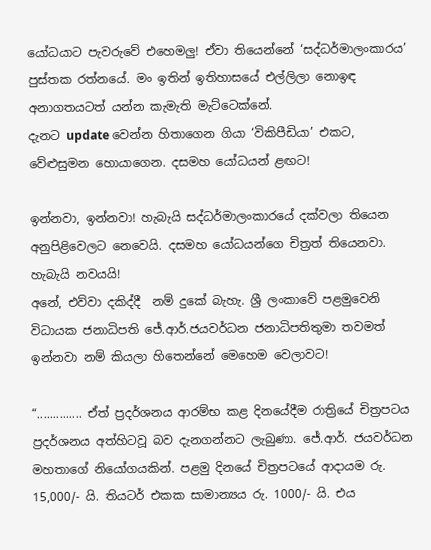යෝධයාට පැවරුවේ එහෙමලු! ඒවා තියෙන්නේ ‘සද්ධර්මාලංකාරය’ පුස්තක රත්නයේ. මං ඉතින් ඉතිහාසයේ එල්ලිලා නොඉඳ අනාගතයටත් යන්න කැමැති මැට්ටෙක්නේ.
දැනට update වෙන්න හිතාගෙන ගියා ‘විකිපීඩියා’ එකට, වේළුසුමන හොයාගෙන. දසමහ යෝධයන් ළඟට!

ඉන්නවා, ඉන්නවා! හැබැයි සද්ධර්මාලංකාරයේ දක්වලා තියෙන අනුපිළිවෙලට නෙවෙයි. දසමහ යෝධයන්ගෙ චිත්‍රත් තියෙනවා. හැබැයි නවයයි!
අනේ, එව්වා දකිද්දී  නම් දුකේ බැහැ. ශ්‍රී ලංකාවේ පළමුවෙනි විධායක ජනාධිපති ජේ.ආර්.ජයවර්ධන ජනාධිපතිතුමා තවමත් ඉන්නවා නම් කියලා හිතෙන්නේ මෙහෙම වෙලාවට!

“.............. ඒත් ප්‍රදර්ශනය ආරම්භ කළ දිනයේදීම රාත්‍රියේ චිත්‍රපටය ප්‍රදර්ශනය අත්හිටවූ බව දැනගන්නට ලැබුණා. ජේ.ආර්. ජයවර්ධන මහතාගේ නියෝගයකින්. පළමු දිනයේ චිත්‍රපටයේ ආදායම රු. 15,000/- යි. තියටර් එකක සාමාන්‍යය රු. 1000/- යි. එය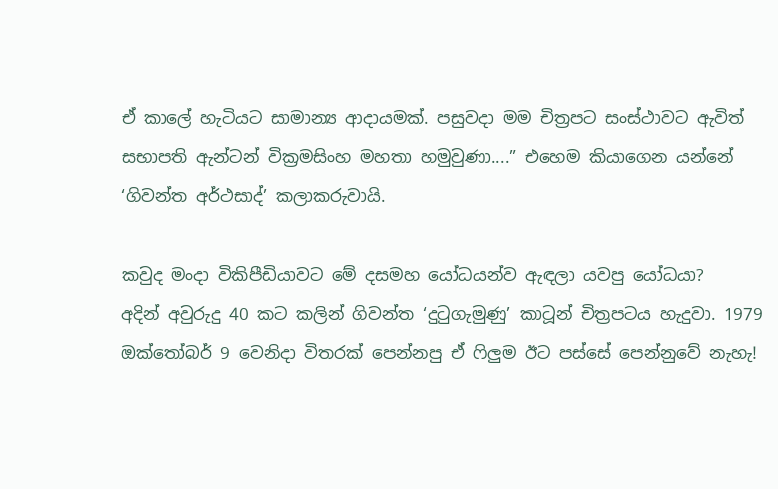ඒ කාලේ හැටියට සාමාන්‍ය ආදායමක්. පසුවදා මම චිත්‍රපට සංස්ථාවට ඇවිත්   සභාපති ඇන්ටන් වික්‍රමසිංහ මහතා හමුවුණා....” එහෙම කියාගෙන යන්නේ ‘ගිවන්ත අර්ථසාද්’ කලාකරුවායි.

කවුද මංදා විකිපීඩියාවට මේ දසමහ යෝධයන්ව ඇඳලා යවපු යෝධයා?
අදින් අවුරුදු 40 කට කලින් ගිවන්ත ‘දුටුගැමුණු’ කාටූන් චිත්‍රපටය හැදුවා. 1979 ඔක්තෝබර් 9 වෙනිදා විතරක් පෙන්නපු ඒ ෆිලුම ඊට පස්සේ පෙන්නුවේ නැහැ!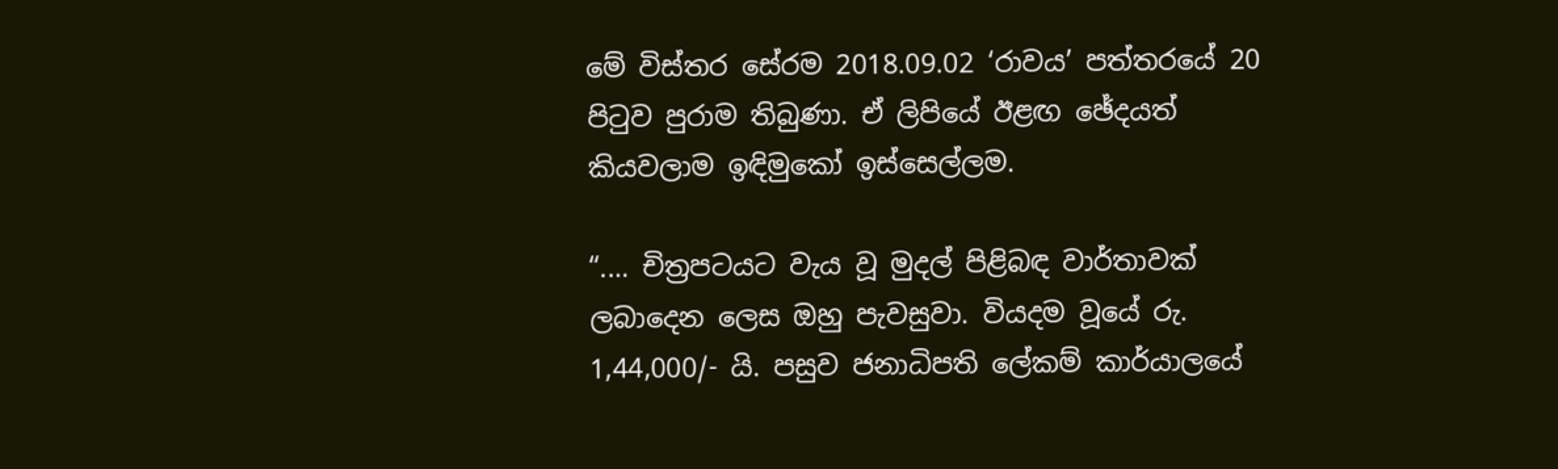මේ විස්තර සේරම 2018.09.02 ‘රාවය’ පත්තරයේ 20 පිටුව පුරාම තිබුණා. ඒ ලිපියේ ඊළඟ ඡේදයත් කියවලාම ඉඳිමුකෝ ඉස්සෙල්ලම.

“.... චිත්‍රපටයට වැය වූ මුදල් පිළිබඳ වාර්තාවක් ලබාදෙන ලෙස ඔහු පැවසුවා. වියදම වූයේ රු. 1,44,000/- යි. පසුව ජනාධිපති ලේකම් කාර්යාලයේ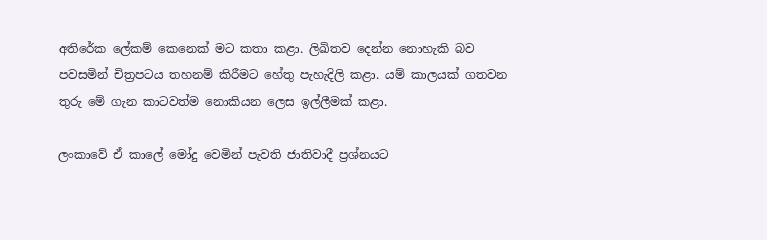අතිරේක ලේකම් කෙනෙක් මට කතා කළා. ලිඛිතව දෙන්න නොහැකි බව පවසමින් චිත්‍රපටය තහනම් කිරීමට හේතු පැහැදිලි කළා. යම් කාලයක් ගතවන තුරු මේ ගැන කාටවත්ම නොකියන ලෙස ඉල්ලීමක් කළා.

ලංකාවේ ඒ කාලේ මෝදු වෙමින් පැවති ජාතිවාදී ප්‍රශ්නයට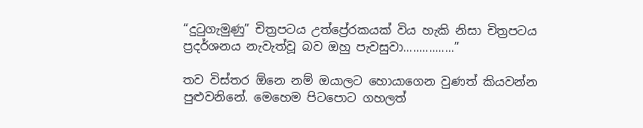“දුටුගැමුණු” චිත්‍රපටය උත්ප්‍රේරකයක් විය හැකි නිසා චිත්‍රපටය ප්‍රදර්ශනය නැවැත්වූ බව ඔහු පැවසුවා................”

තව විස්තර ඕනෙ නම් ඔයාලට හොයාගෙන වුණත් කියවන්න පුළුවනිනේ. මෙහෙම පිටපොට ගහලත්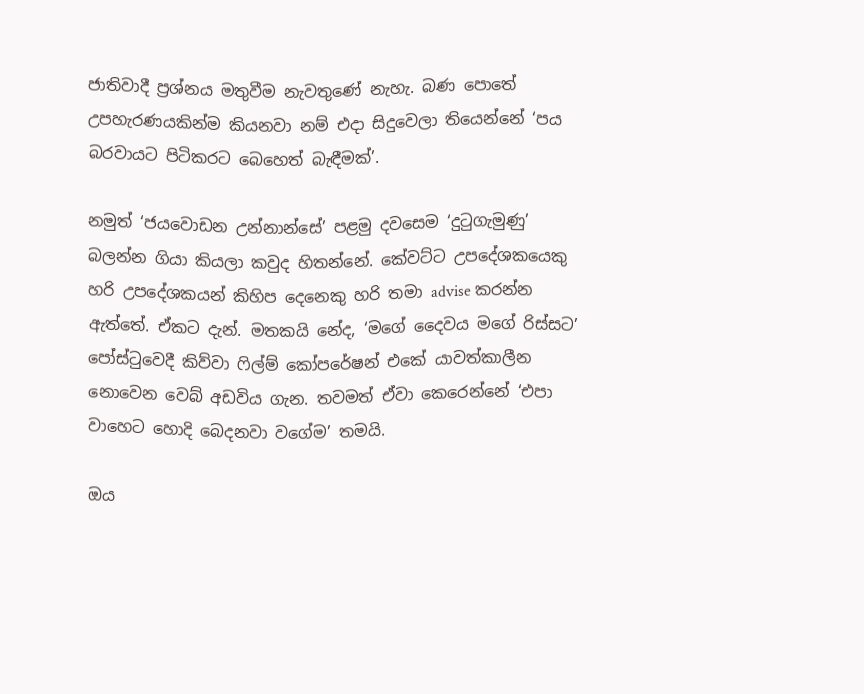ජාතිවාදී ප්‍රශ්නය මතුවීම නැවතුණේ නැහැ. බණ පොතේ උපහැරණයකින්ම කියනවා නම් එදා සිදුවෙලා තියෙන්නේ ‘පය බරවායට පිටිකරට බෙහෙත් බැඳීමක්’.

නමුත් ‘ජයවොඩන උන්නාන්සේ’ පළමු දවසෙම ‘දුටුගැමුණු’ බලන්න ගියා කියලා කවුද හිතන්නේ. කේවට්ට උපදේශකයෙකු හරි උපදේශකයන් කිහිප දෙනෙකු හරි තමා advise කරන්න ඇත්තේ. ඒකට දැන්. මතකයි නේද, ‘මගේ දෛවය මගේ රිස්සට’ පෝස්ටුවෙදී කිව්වා ෆිල්ම් කෝපරේෂන් එකේ යාවත්කාලීන නොවෙන වෙබ් අඩවිය ගැන. තවමත් ඒවා කෙරෙන්නේ ‘එපා වාහෙට හොදි බෙදනවා වගේම’ තමයි.

ඔය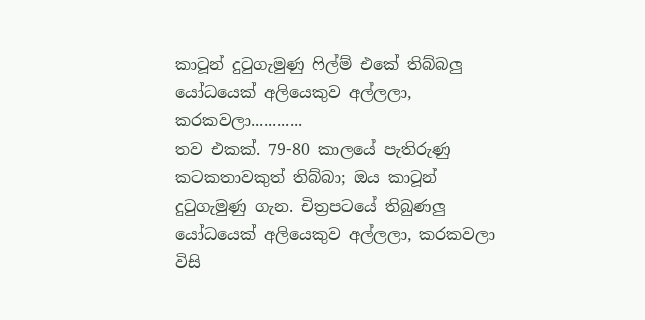කාටූන් දුටුගැමුණු ෆිල්ම් එකේ තිබ්බලු යෝධයෙක් අලියෙකුව අල්ලලා, කරකවලා............
තව එකක්. 79-80 කාලයේ පැතිරුණු කටකතාවකුත් තිබ්බා; ඔය කාටූන් දුටුගැමුණු ගැන. චිත්‍රපටයේ තිබුණලු යෝධයෙක් අලියෙකුව අල්ලලා, කරකවලා විසි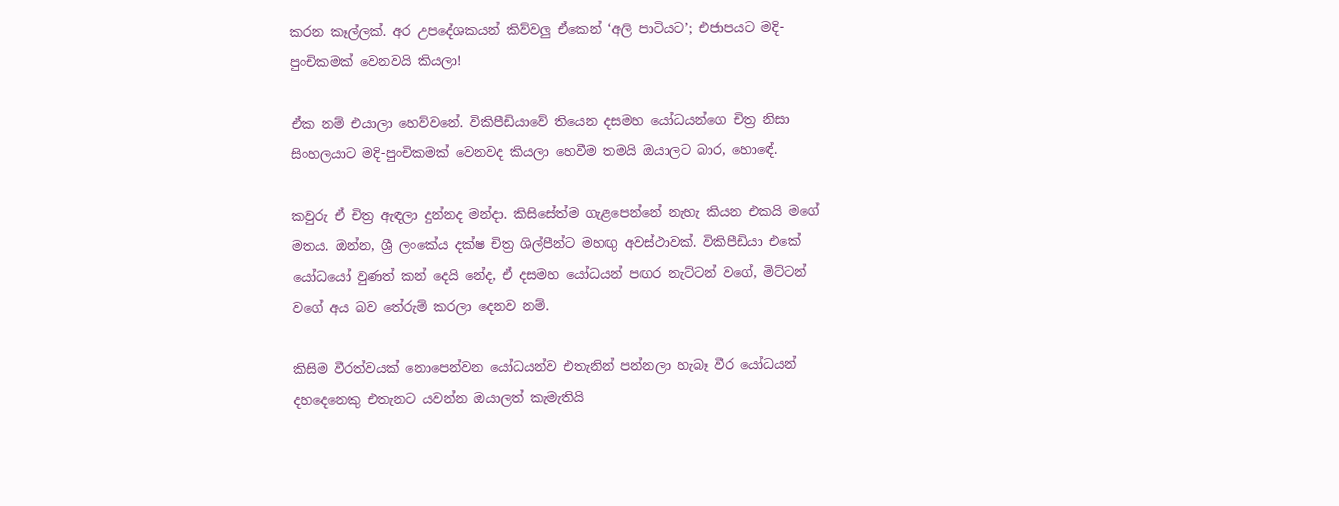කරන කෑල්ලක්. අර උපදේශකයන් කිව්වලු ඒකෙන් ‘අලි පාටියට’; එජාපයට මදි-පුංචිකමක් වෙනවයි කියලා!

ඒක නම් එයාලා හෙව්වනේ. විකිපීඩියාවේ තියෙන දසමහ යෝධයන්ගෙ චිත්‍ර නිසා සිංහලයාට මදි-පුංචිකමක් වෙනවද කියලා හෙවීම තමයි ඔයාලට බාර, හොඳේ.

කවුරු ඒ චිත්‍ර ඇඳලා දුන්නද මන්දා. කිසිසේත්ම ගැළපෙන්නේ නැහැ කියන එකයි මගේ මතය. ඔන්න, ශ්‍රී ලංකේය දක්ෂ චිත්‍ර ශිල්පීන්ට මහඟු අවස්ථාවක්. විකිපීඩියා එකේ යෝධයෝ වුණත් කන් දෙයි නේද, ඒ දසමහ යෝධයන් පඟර නැට්ටන් වගේ, මිට්ටන් වගේ අය බව තේරුම් කරලා දෙනව නම්.

කිසිම වීරත්වයක් නොපෙන්වන යෝධයන්ව එතැනින් පන්නලා හැබෑ වීර යෝධයන් දහදෙනෙකු එතැනට යවන්න ඔයාලත් කැමැතියි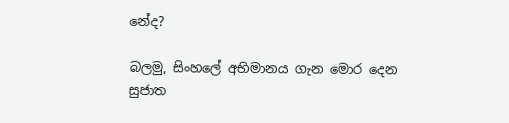නේද?

බලමු, සිංහලේ අභිමානය ගැන මොර දෙන සුජාත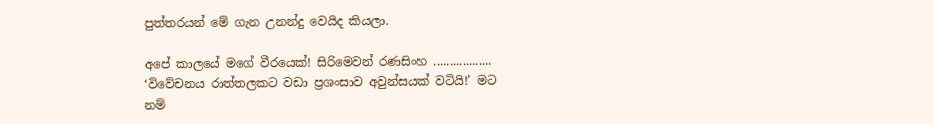පුත්තරයන් මේ ගැන උනන්දු වෙයිද කියලා.

අපේ කාලයේ මගේ වීරයෙක්! සිරිමෙවන් රණසිංහ ..................
‘විවේචනය රාත්තලකට වඩා ප්‍රශංසාව අවුන්සයක් වටියි!’ මට නම්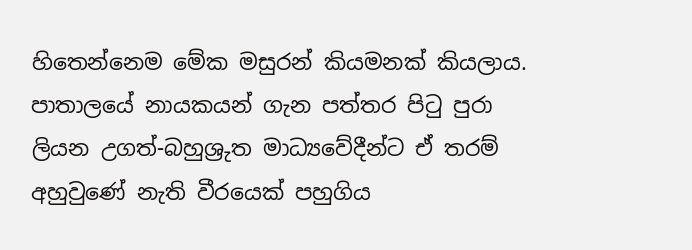හිතෙන්නෙම මේක මසුරන් කියමනක් කියලාය. පාතාලයේ නායකයන් ගැන පත්තර පිටු පුරා ලියන උගත්-බහුශ්‍රුත මාධ්‍යවේදීන්ට ඒ තරම් අහුවුණේ නැති වීරයෙක් පහුගිය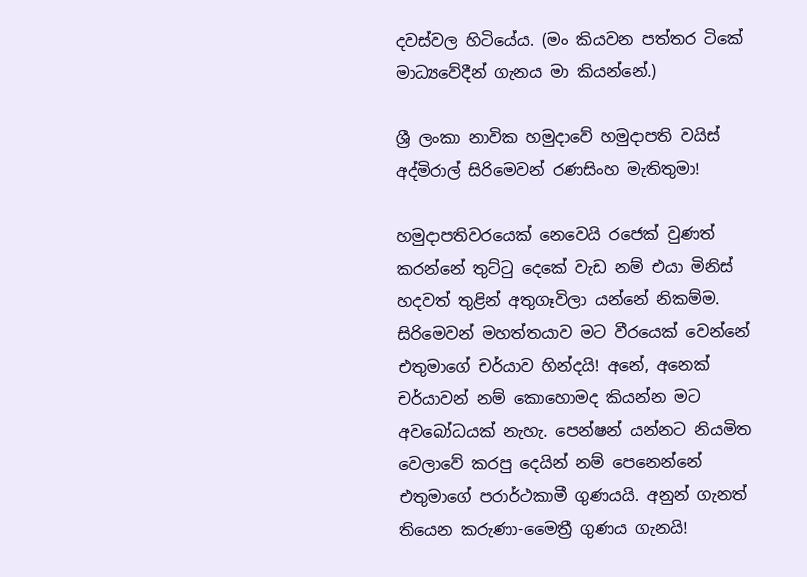දවස්වල හිටියේය. (මං කියවන පත්තර ටිකේ මාධ්‍යවේදීන් ගැනය මා කියන්නේ.)

ශ්‍රී ලංකා නාවික හමුදාවේ හමුදාපති වයිස් අද්මිරාල් සිරිමෙවන් රණසිංහ මැතිතුමා!

හමුදාපතිවරයෙක් නෙවෙයි රජෙක් වුණත් කරන්නේ තුට්ටු දෙකේ වැඩ නම් එයා මිනිස් හදවත් තුළින් අතුගෑවිලා යන්නේ නිකම්ම. සිරිමෙවන් මහත්තයාව මට වීරයෙක් වෙන්නේ එතුමාගේ චර්යාව හින්දයි! අනේ, අනෙක් චර්යාවන් නම් කොහොමද කියන්න මට අවබෝධයක් නැහැ. පෙන්ෂන් යන්නට නියමිත වෙලාවේ කරපු දෙයින් නම් පෙනෙන්නේ එතුමාගේ පරාර්ථකාමී ගුණයයි. අනුන් ගැනත් තියෙන කරුණා-මෛත්‍රී ගුණය ගැනයි!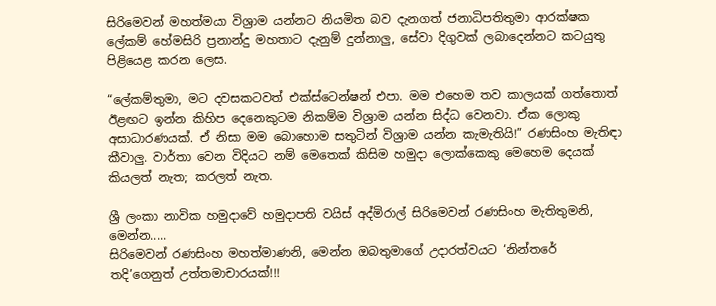සිරිමෙවන් මහත්මයා විශ්‍රාම යන්නට නියමිත බව දැනගත් ජනාධිපතිතුමා ආරක්ෂක ලේකම් හේමසිරි ප්‍රනාන්දු මහතාට දැනුම් දුන්නාලු, සේවා දිගුවක් ලබාදෙන්නට කටයුතු පිළියෙළ කරන ලෙස.

“ලේකම්තුමා, මට දවසකටවත් එක්ස්ටෙන්ෂන් එපා. මම එහෙම තව කාලයක් ගත්තොත් ඊළඟට ඉන්න කිහිප දෙනෙකුටම නිකම්ම විශ්‍රාම යන්න සිද්ධ වෙනවා. ඒක ලොකු අසාධාරණයක්. ඒ නිසා මම බොහොම සතුටින් විශ්‍රාම යන්න කැමැතියි!” රණසිංහ මැතිඳා කීවාලු. වාර්තා වෙන විදියට නම් මෙතෙක් කිසිම හමුදා ලොක්කෙකු මෙහෙම දෙයක් කියලත් නැත; කරලත් නැත.

ශ්‍රී ලංකා නාවික හමුදාවේ හමුදාපති වයිස් අද්මිරාල් සිරිමෙවන් රණසිංහ මැතිතුමනි, මෙන්න.....
සිරිමෙවන් රණසිංහ මහත්මාණනි, මෙන්න ඔබතුමාගේ උදාරත්වයට ‘නින්තරේ තදි’ගෙනුත් උත්තමාචාරයක්!!!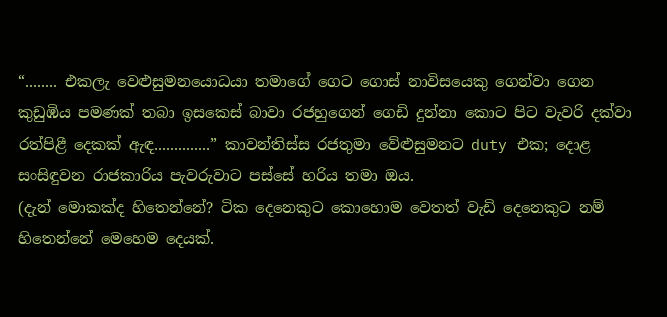“........ එකලැ වෙළුසුමනයොධයා තමාගේ ගෙට ගොස් නාවිසයෙකු ගෙන්වා ගෙන කුඩුඹිය පමණක් තබා ඉසකෙස් බාවා රජහුගෙන් ගෙඩි දුන්නා කොට පිට වැවරි දක්වා රත්පිළී දෙකක් ඇඳ..............” කාවන්තිස්ස රජතුමා වේළුසුමනට duty එක; දොළ සංසිඳුවන රාජකාරිය පැවරුවාට පස්සේ හරිය තමා ඔය.
(දැන් මොකක්ද හිතෙන්නේ? ටික දෙනෙකුට කොහොම වෙතත් වැඩි දෙනෙකුට නම් හිතෙන්නේ මෙහෙම දෙයක්.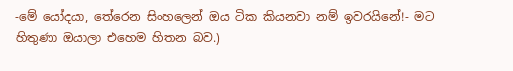-මේ යෝදයා, තේරෙන සිංහලෙන් ඔය ටික කියනවා නම් ඉවරයිනේ!- මට හිතුණා ඔයාලා එහෙම හිතන බව.)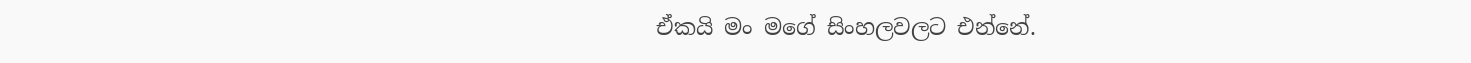ඒකයි මං මගේ සිංහලවලට එන්නේ.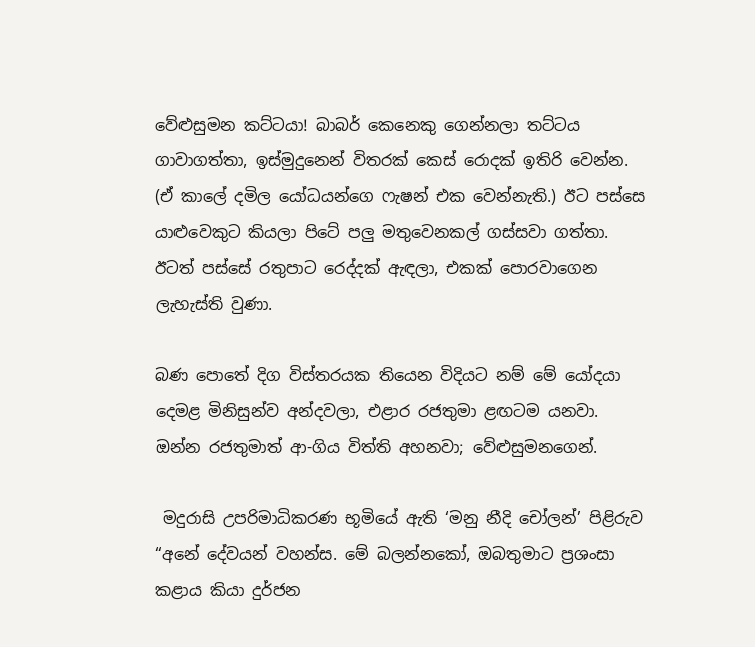වේළුසුමන කට්ටයා! බාබර් කෙනෙකු ගෙන්නලා තට්ටය ගාවාගත්තා, ඉස්මුදුනෙන් විතරක් කෙස් රොදක් ඉතිරි වෙන්න. (ඒ කාලේ දමිල යෝධයන්ගෙ ෆැෂන් එක වෙන්නැති.) ඊට පස්සෙ යාළුවෙකුට කියලා පිටේ පලු මතුවෙනකල් ගස්සවා ගත්තා. ඊටත් පස්සේ රතුපාට රෙද්දක් ඇඳලා, එකක් පොරවාගෙන ලැහැස්ති වුණා.

බණ පොතේ දිග විස්තරයක තියෙන විදියට නම් මේ යෝදයා දෙමළ මිනිසුන්ව අන්දවලා, එළාර රජතුමා ළඟටම යනවා. ඔන්න රජතුමාත් ආ-ගිය විත්ති අහනවා; වේළුසුමනගෙන්.

 මදුරාසි උපරිමාධිකරණ භූමියේ ඇති ‘මනු නීදි චෝලන්’ පිළිරුව
“අනේ දේවයන් වහන්ස. මේ බලන්නකෝ, ඔබතුමාට ප්‍රශංසා කළාය කියා දුර්ජන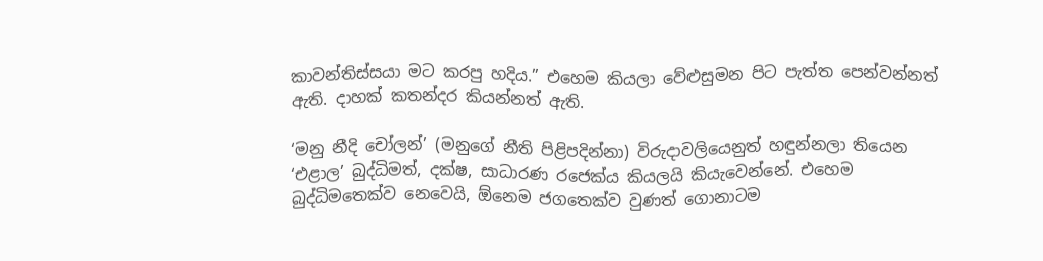කාවන්තිස්සයා මට කරපු හදිය.” එහෙම කියලා වේළුසුමන පිට පැත්ත පෙන්වන්නත් ඇති. දාහක් කතන්දර කියන්නත් ඇති.

‘මනු නීදි චෝලන්’ (මනුගේ නීති පිළිපදින්නා) විරුදාවලියෙනුත් හඳුන්නලා තියෙන ‘එළාල’ බුද්ධිමත්, දක්ෂ, සාධාරණ රජෙක්ය කියලයි කියැවෙන්නේ. එහෙම බුද්ධිමතෙක්ව නෙවෙයි, ඕනෙම ජගතෙක්ව වුණත් ගොනාටම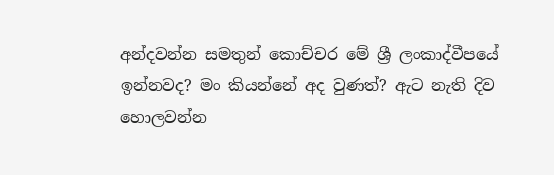අන්දවන්න සමතුන් කොච්චර මේ ශ්‍රී ලංකාද්වීපයේ ඉන්නවද? මං කියන්නේ අද වුණත්? ඇට නැති දිව හොලවන්න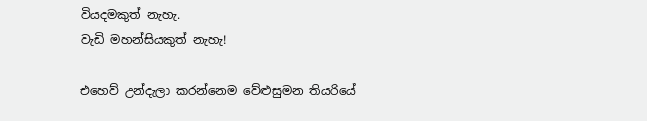වියදමකුත් නැහැ.
වැඩි මහන්සියකුත් නැහැ!

එහෙව් උන්දැලා කරන්නෙම වේළුසුමන තියරියේ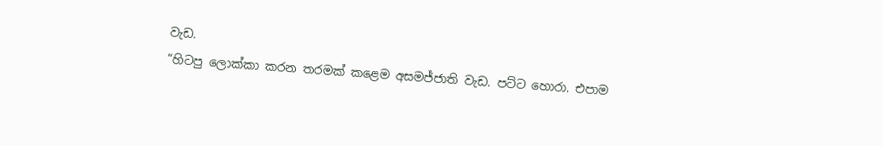වැඩ.
“හිටපු ලොක්කා කරන තරමක් කළෙම අසමජ්ජාති වැඩ. පට්ට හොරා. එපාම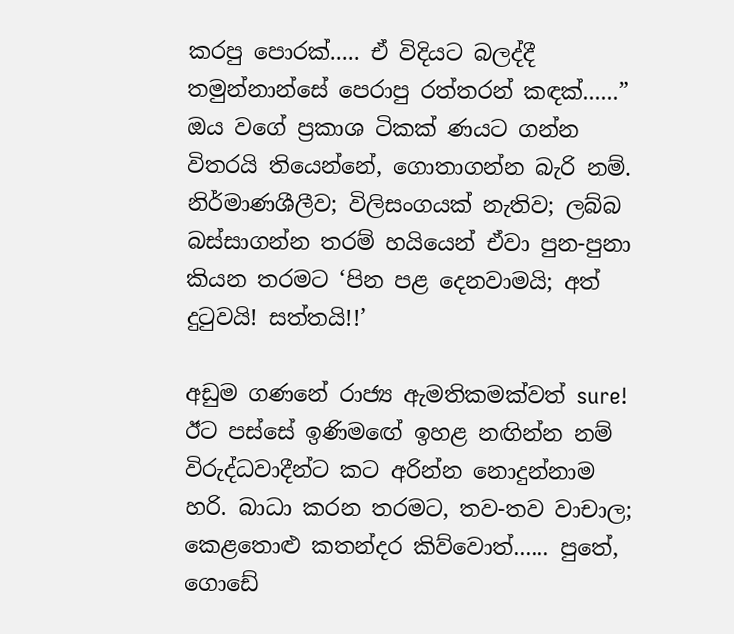කරපු පොරක්..... ඒ විදියට බලද්දී තමුන්නාන්සේ පෙරාපු රත්තරන් කඳක්......” ඔය වගේ ප්‍රකාශ ටිකක් ණයට ගන්න විතරයි තියෙන්නේ, ගොතාගන්න බැරි නම්.
නිර්මාණශීලීව; විලිසංගයක් නැතිව; ලබ්බ බස්සාගන්න තරම් හයියෙන් ඒවා පුන-පුනා කියන තරමට ‘පින පළ දෙනවාමයි; අත් දුටුවයි! සත්තයි!!’

අඩුම ගණනේ රාජ්‍ය ඇමතිකමක්වත් sure! ඊට පස්සේ ඉණිමඟේ ඉහළ නඟින්න නම් විරුද්ධවාදීන්ට කට අරින්න නොදුන්නාම හරි. බාධා කරන තරමට, තව-තව වාචාල; කෙළතොළු කතන්දර කිව්වොත්...... පුතේ, ගොඩේ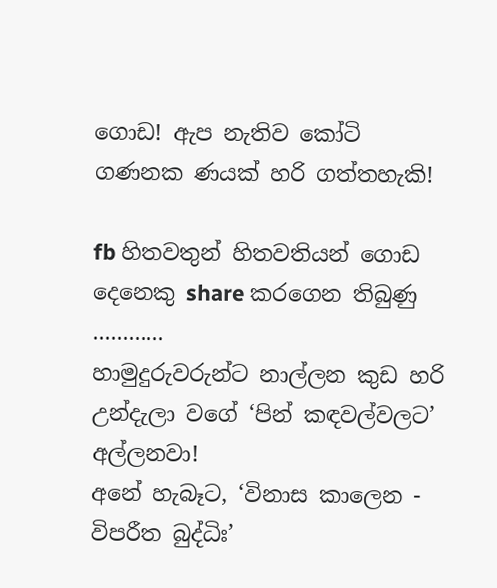ගොඩ! ඇප නැතිව කෝටි ගණනක ණයක් හරි ගත්තහැකි!

fb හිතවතුන් හිතවතියන් ගොඩ දෙනෙකු share කරගෙන තිබුණු ............
හාමුදුරුවරුන්ට නාල්ලන කුඩ හරි උන්දැලා වගේ ‘පින් කඳවල්වලට’ අල්ලනවා!
අනේ හැබෑට, ‘විනාස කාලෙන - විපරීත බුද්ධිඃ’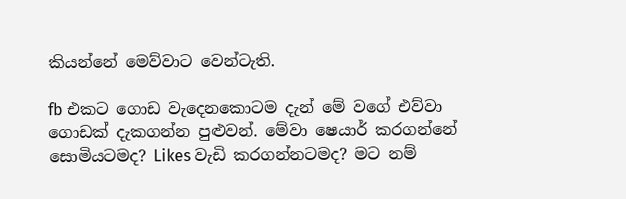කියන්නේ මෙව්වාට වෙන්ටැති.

fb එකට ගොඩ වැදෙනකොටම දැන් මේ වගේ එව්වා ගොඩක් දැකගන්න පුළුවන්. මේවා ෂෙයාර් කරගන්නේ සොමියටමද? Likes වැඩි කරගන්නටමද? මට නම්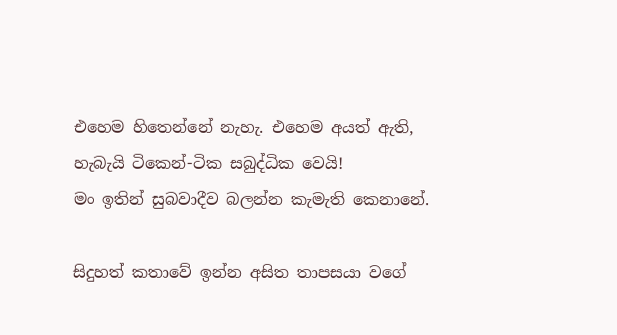එහෙම හිතෙන්නේ නැහැ. එහෙම අයත් ඇති, හැබැයි ටිකෙන්-ටික සබුද්ධික වෙයි!
මං ඉතින් සුබවාදීව බලන්න කැමැති කෙනානේ.

සිදුහත් කතාවේ ඉන්න අසිත තාපසයා වගේ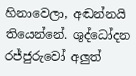හිනාවෙලා, අඬන්නයි තියෙන්නේ. ශුද්ධෝදන රජ්ජුරුවෝ අලුත්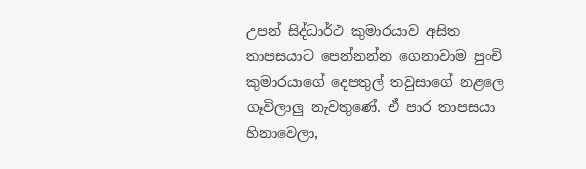උපන් සිද්ධාර්ථ කුමාරයාව අසිත තාපසයාට පෙන්නන්න ගෙනාවාම පුංචි කුමාරයාගේ දෙපතුල් තවුසාගේ නළලෙ ගෑවිලාලු නැවතුණේ. ඒ පාර තාපසයා හිනාවෙලා,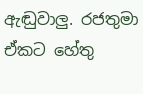ඇඬුවාලු. රජතුමා ඒකට හේතු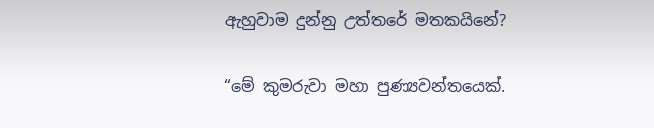ඇහුවාම දුන්නු උත්තරේ මතකයිනේ?

“මේ කුමරුවා මහා පුණ්‍යවන්තයෙක්.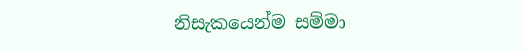නිසැකයෙන්ම සම්මා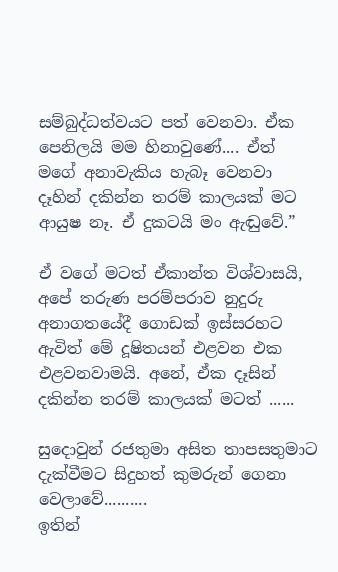සම්බුද්ධත්වයට පත් වෙනවා. ඒක පෙනිලයි මම හිනාවුණේ.... ඒත් මගේ අනාවැකිය හැබෑ වෙනවා දෑහින් දකින්න තරම් කාලයක් මට ආයුෂ නෑ. ඒ දුකටයි මං ඇඬුවේ.”

ඒ වගේ මටත් ඒකාන්ත විශ්වාසයි, අපේ තරුණ පරම්පරාව නුදුරු  අනාගතයේදී ගොඩක් ඉස්සරහට ඇවිත් මේ දූෂිතයන් එළවන එක එළවනවාමයි. අනේ, ඒක දෑසින් දකින්න තරම් කාලයක් මටත් ......

සුදොවුන් රජතුමා අසිත තාපසතුමාට දැක්වීමට සිදුහත් කුමරුන් ගෙනා වෙලාවේ..........
ඉතින්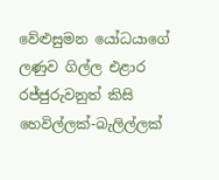වේළුසුමන යෝධයාගේ ලණුව ගිල්ල එළාර රජ්ජුරුවනුත් කිසි හෙවිල්ලක්-බැලිල්ලක්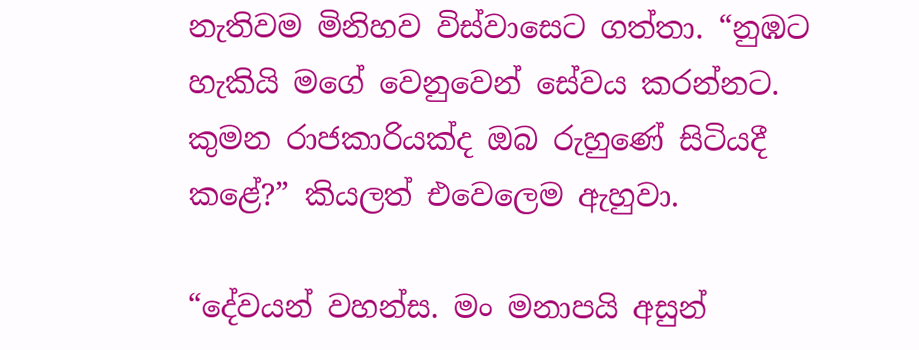නැතිවම මිනිහව විස්වාසෙට ගත්තා. “නුඹට හැකියි මගේ වෙනුවෙන් සේවය කරන්නට. කුමන රාජකාරියක්ද ඔබ රුහුණේ සිටියදී කළේ?” කියලත් එවෙලෙම ඇහුවා.

“දේවයන් වහන්ස. මං මනාපයි අසුන්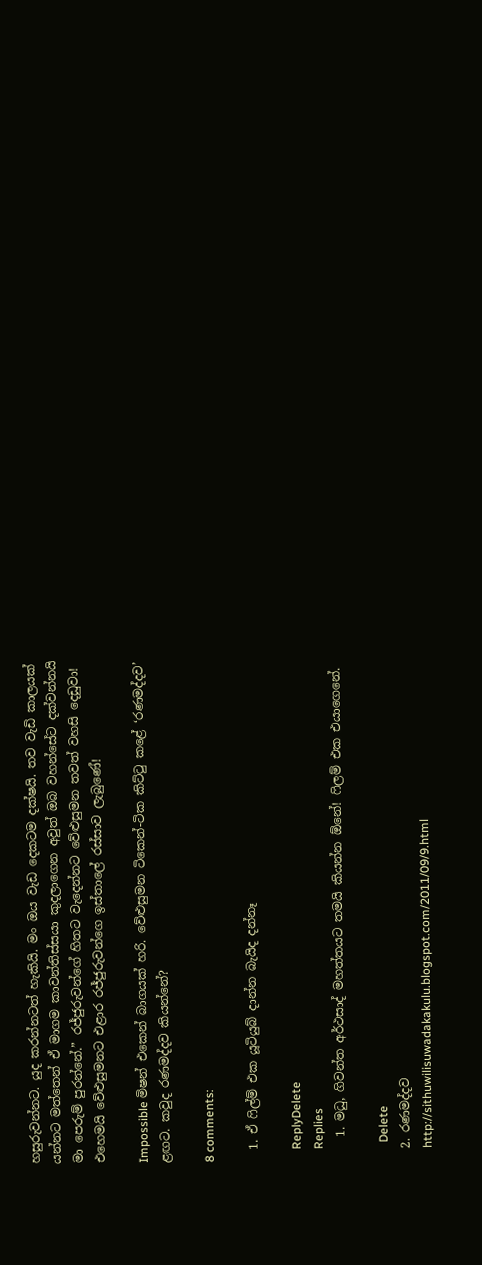හසුරුවන්නට. යුද කරන්නටත් හැකියි. මං ඔය වැඩ දෙකටම දක්ෂයි. තව වැඩි කාලයක් යන්නට මත්තෙන් ඒ මාගම කාවන්තිස්සයා කුදලාගෙන අවුත් ඔබ වහන්සේට දක්වන්නයි මා පෙරුම් පුරන්නේ.” රජ්ජුරුවන්ගේ හිතට වැදෙන්නට වේළුසුමන තවත් වහසි දෙඩුවා! එහෙමයි වේළුසුමනට එළාර රජ්ජුරුවන්ගෙ ඉස්තාලේ රස්සාව ලැබුණේ!

Impossible මිෂන් එකෙන් බාගයක් හරි. වේළුසුමන ටිකෙන්-ටික කිට්ටු කළේ ‘රණමද්දව’ ළඟට. කවුද රණමද්දව කියන්නේ?

8 comments:

  1. ඒ ෆිල්ම් එක යූටියුබ් දාන්න බැයිද දන්නෑ

    ReplyDelete
    Replies
    1. මධු, ගිවන්ත අර්ථසාද් මහත්තයට තමයි කියන්න ඕනේ! ෆිලම් එක එයාගෙනේ.

      Delete
  2. රණමද්දව
    http://sithuwilisuwadakakulu.blogspot.com/2011/09/9.html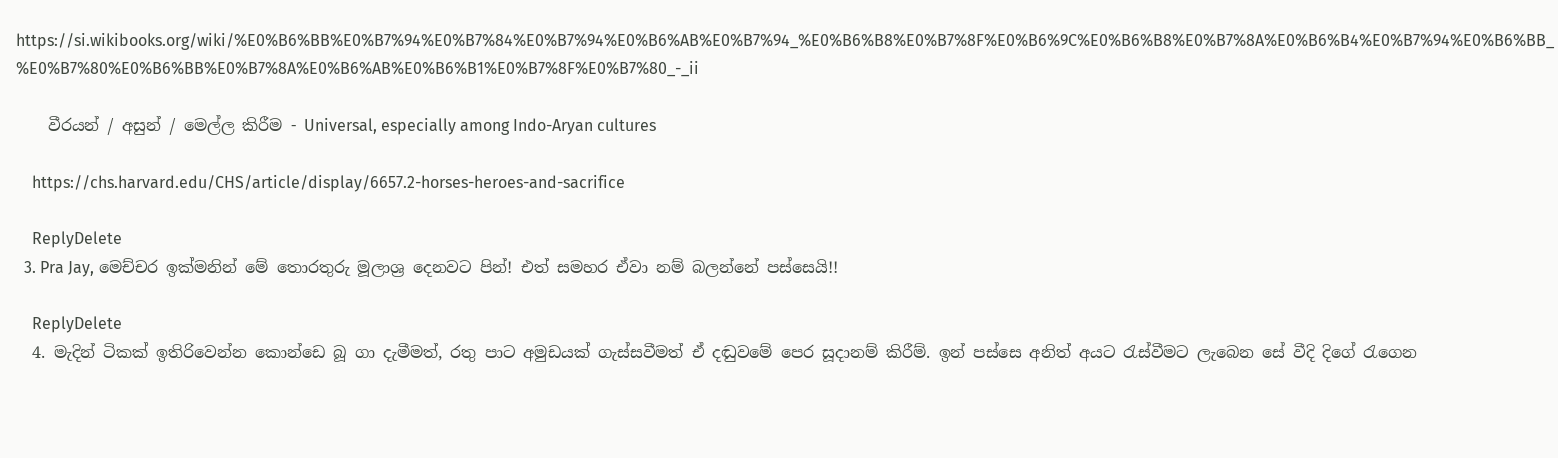https://si.wikibooks.org/wiki/%E0%B6%BB%E0%B7%94%E0%B7%84%E0%B7%94%E0%B6%AB%E0%B7%94_%E0%B6%B8%E0%B7%8F%E0%B6%9C%E0%B6%B8%E0%B7%8A%E0%B6%B4%E0%B7%94%E0%B6%BB_%E0%B7%80%E0%B6%BB%E0%B7%8A%E0%B6%AB%E0%B6%B1%E0%B7%8F%E0%B7%80_-_ii

    වීරයන් / අසුන් / මෙල්ල කිරීම - Universal, especially among Indo-Aryan cultures

    https://chs.harvard.edu/CHS/article/display/6657.2-horses-heroes-and-sacrifice

    ReplyDelete
  3. Pra Jay, මෙච්චර ඉක්මනින් මේ තොරතුරු මූලාශ්‍ර දෙනවට පින්! එත් සමහර ඒවා නම් බලන්නේ පස්සෙයි!!

    ReplyDelete
  4. මැදින් ටිකක් ඉතිරිවෙන්න කොන්ඩෙ බූ ගා දැමීමත්, රතු පාට අමුඩයක් ගැස්සවීමත් ඒ දඬුවමේ පෙර සූදානම් කිරීම්. ඉන් පස්සෙ අනිත් අයට රැස්වීමට ලැබෙන සේ වීදි දිගේ රැගෙන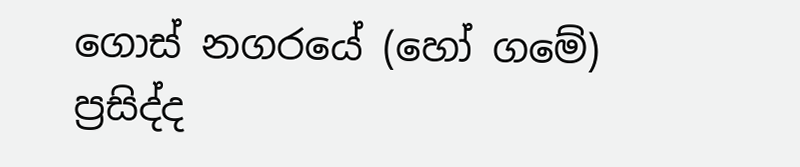ගොස් නගරයේ (හෝ ගමේ) ප්‍රසිද්ද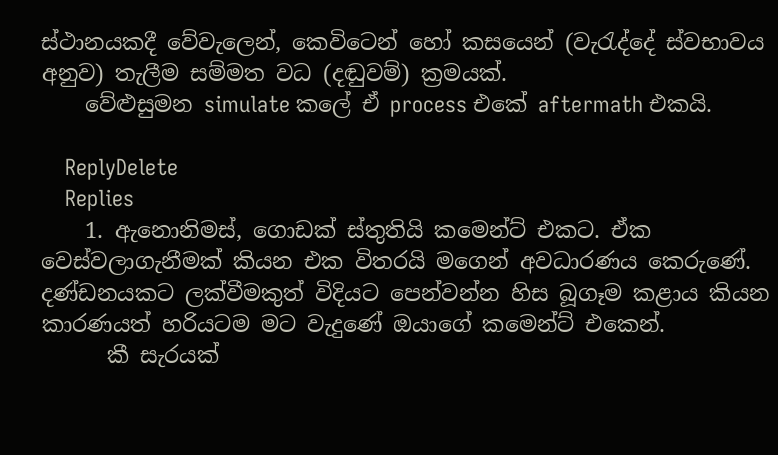ස්ථානයකදී වේවැලෙන්, කෙවිටෙන් හෝ කසයෙන් (වැරැද්දේ ස්වභාවය අනුව) තැලීම සම්මත වධ (දඬුවම්) ක්‍රමයක්.
    වේළුසුමන simulate කලේ ඒ process එකේ aftermath එකයි.

    ReplyDelete
    Replies
    1. ඇනොනිමස්, ගොඩක් ස්තුතියි කමෙන්ට් එකට. ඒක වෙස්වලාගැනීමක් කියන එක විතරයි මගෙන් අවධාරණය කෙරුණේ. දණ්ඩනයකට ලක්වීමකුත් විදියට පෙන්වන්න හිස බූගෑම කළාය කියන කාරණයත් හරියටම මට වැදුණේ ඔයාගේ කමෙන්ට් එකෙන්.
      කී සැරයක්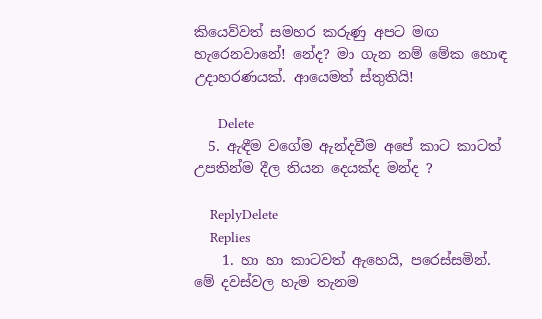කියෙව්වත් සමහර කරුණු අපට මඟ හැරෙනවානේ! නේද? මා ගැන නම් මේක හොඳ උදාහරණයක්. ආයෙමත් ස්තුතියි!

      Delete
  5. ඇඳීම වගේම ඇන්දවීම අපේ කාට කාටත් උපතින්ම දීල තියන දෙයක්ද මන්ද ?

    ReplyDelete
    Replies
    1. හා හා කාටවත් ඇහෙයි, පරෙස්සමින්. මේ දවස්වල හැම තැනම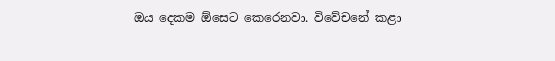ඔය දෙකම ඕසෙට කෙරෙනවා. විවේචනේ කළා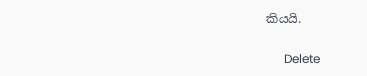කියයි.

      Delete